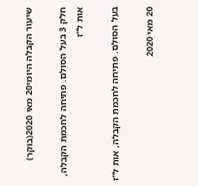שיעור הקבלה היומי20 מאי 2020(בוקר)

חלק 3 בעל הסולם. פתיחה לחכמת הקבלה, אות ל''ז

בעל הסולם. פתיחה לחכמת הקבלה, אות ל''ז

20 מאי 2020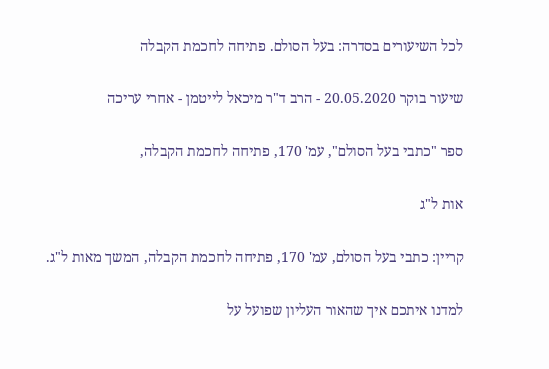לכל השיעורים בסדרה: בעל הסולם. פתיחה לחכמת הקבלה

שיעור בוקר 20.05.2020 - הרב ד"ר מיכאל לייטמן - אחרי עריכה

ספר "כתבי בעל הסולם", עמ' 170, פתיחה לחכמת הקבלה,

אות ל"ג

קריין: כתבי בעל הסולם, עמ' 170, פתיחה לחכמת הקבלה, המשך מאות ל"ג.

למדנו איתכם איך שהאור העליון שפועל על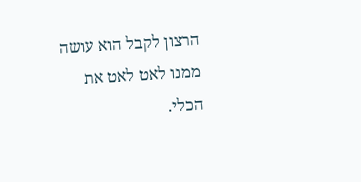הרצון לקבל הוא עושה ממנו לאט לאט את הכלי.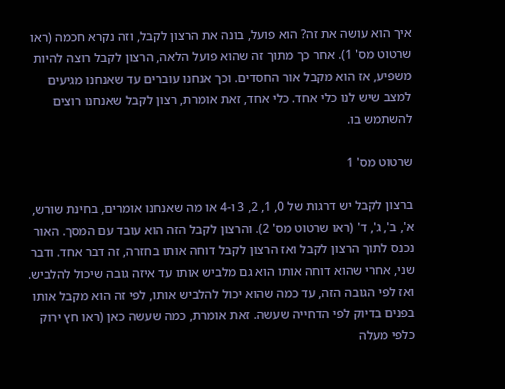איך הוא עושה את זה? הוא פועל, בונה את הרצון לקבל, וזה נקרא חכמה (ראו שרטוט מס' 1). אחר כך מתוך זה שהוא פועל הלאה, הרצון לקבל רוצה להיות משפיע, אז הוא מקבל אור החסדים. וכך אנחנו עוברים עד שאנחנו מגיעים למצב שיש לנו כלי אחד. כלי אחד, זאת אומרת, רצון לקבל שאנחנו רוצים להשתמש בו.

שרטוט מס' 1

ברצון לקבל יש דרגות של 0, 1, 2, 3 ו-4 או מה שאנחנו אומרים, בחינת שורש, א', ב', ג', ד' (ראו שרטוט מס' 2). והרצון לקבל הזה הוא עובד עם המסך. האור נכנס לתוך הרצון לקבל ואז הרצון לקבל דוחה אותו בחזרה, זה דבר אחד. ודבר שני, אחרי שהוא דוחה אותו הוא גם מלביש אותו עד איזה גובה שיכול להלביש. ואז לפי הגובה הזה, עד כמה שהוא יכול להלביש אותו, לפי זה הוא מקבל אותו בפנים בדיוק לפי הדחייה שעשה. זאת אומרת, כמה שעשה כאן (ראו חץ ירוק כלפי מעלה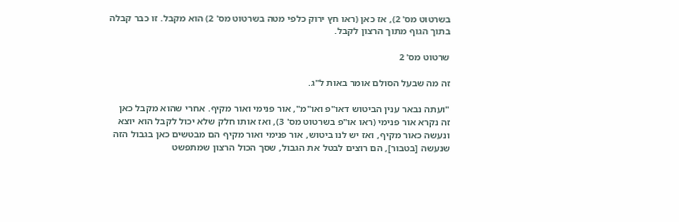בשרטוט מס' 2), אז כאן (ראו חץ ירוק כלפי מטה בשרטוט מס' 2) הוא מקבל. זו כבר קבלה בתוך הגוף מתוך הרצון לקבל.

שרטוט מס' 2

זה מה שבעל הסולם אומר באות ל"ג.

"ועתה נבאר ענין הביטוש דאו"פ ואו"מ", אור פנימי ואור מקיף. אחרי שהוא מקבל כאן זה נקרא אור פנימי (ראו או"פ בשרטוט מס' 3), ואז אותו חלק שלא יכול לקבל הוא יוצא ונעשה כאור מקיף, ואז יש לנו ביטוש, אור פנימי ואור מקיף הם מבטשים כאן בגבול הזה שנעשה [בטבור], הם רוצים לבטל את הגבול, שסך הכול הרצון שמתפשט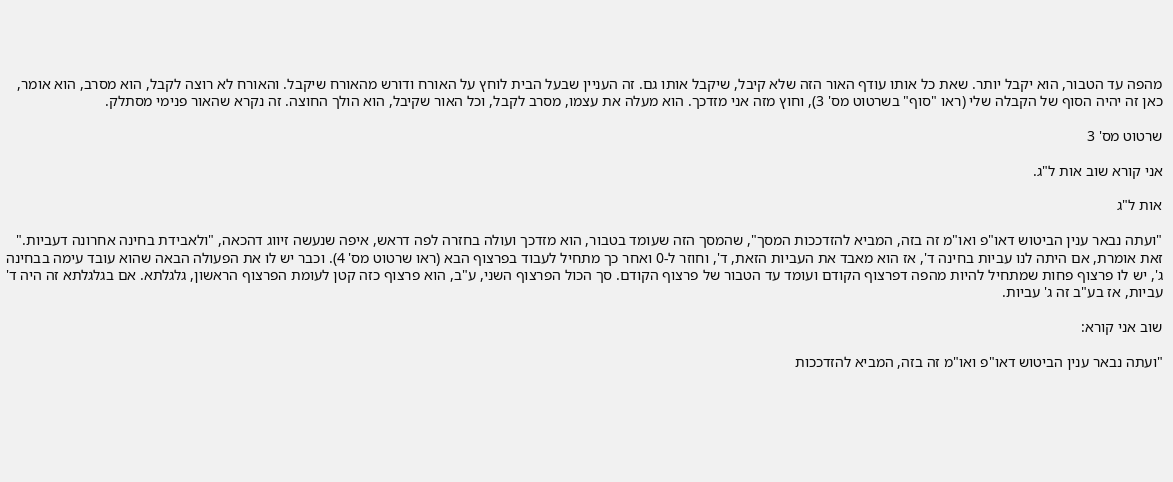מהפה עד הטבור, הוא יקבל יותר. שאת כל אותו עודף האור הזה שלא קיבל, שיקבל אותו גם. זה העניין שבעל הבית לוחץ על האורח ודורש מהאורח שיקבל. והאורח לא רוצה לקבל, הוא מסרב, הוא אומר, כאן זה יהיה הסוף של הקבלה שלי (ראו "סוף" בשרטוט מס' 3), וחוץ מזה אני מזדכך. הוא מעלה את עצמו, מסרב לקבל, וכל האור שקיבל, הוא הולך החוצה. זה נקרא שהאור פנימי מסתלק.

שרטוט מס' 3

אני קורא שוב אות ל"ג.

אות ל"ג

"ועתה נבאר ענין הביטוש דאו"פ ואו"מ זה בזה, המביא להזדככות המסך", שהמסך הזה שעומד בטבור, הוא מזדכך ועולה בחזרה לפה דראש, איפה שנעשה זיווג דהכאה, "ולאבידת בחינה אחרונה דעביות." זאת אומרת, אם היתה לנו עביות בחינה ד', אז הוא מאבד את העביות הזאת, ד', וחוזר ל-0 ואחר כך מתחיל לעבוד בפרצוף הבא (ראו שרטוט מס' 4). וכבר יש לו את הפעולה הבאה שהוא עובד עימה בבחינה ג', יש לו פרצוף פחות שמתחיל להיות מהפה דפרצוף הקודם ועומד עד הטבור של פרצוף הקודם. סך הכול הפרצוף השני, ע"ב, הוא פרצוף כזה קטן לעומת הפרצוף הראשון, גלגלתא. אם בגלגלתא זה היה ד' עביות, אז בע"ב זה ג' עביות.

שוב אני קורא:

"ועתה נבאר ענין הביטוש דאו"פ ואו"מ זה בזה, המביא להזדככות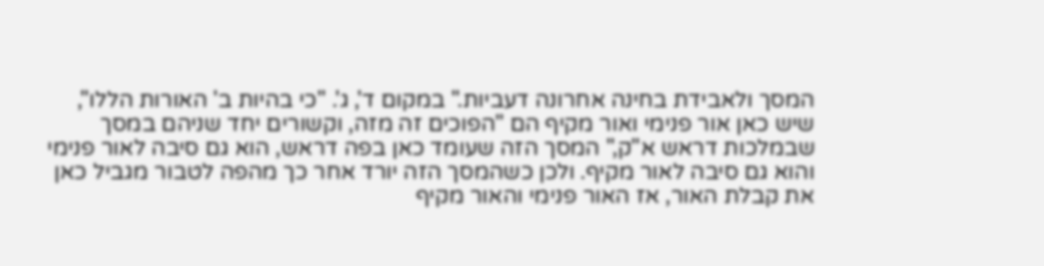המסך ולאבידת בחינה אחרונה דעביות." במקום ד', ג'. "כי בהיות ב' האורות הללו", שיש כאן אור פנימי ואור מקיף הם "הפוכים זה מזה, וקשורים יחד שניהם במסך שבמלכות דראש א"ק," המסך הזה שעומד כאן בפה דראש, הוא גם סיבה לאור פנימי והוא גם סיבה לאור מקיף. ולכן כשהמסך הזה יורד אחר כך מהפה לטבור מגביל כאן את קבלת האור, אז האור פנימי והאור מקיף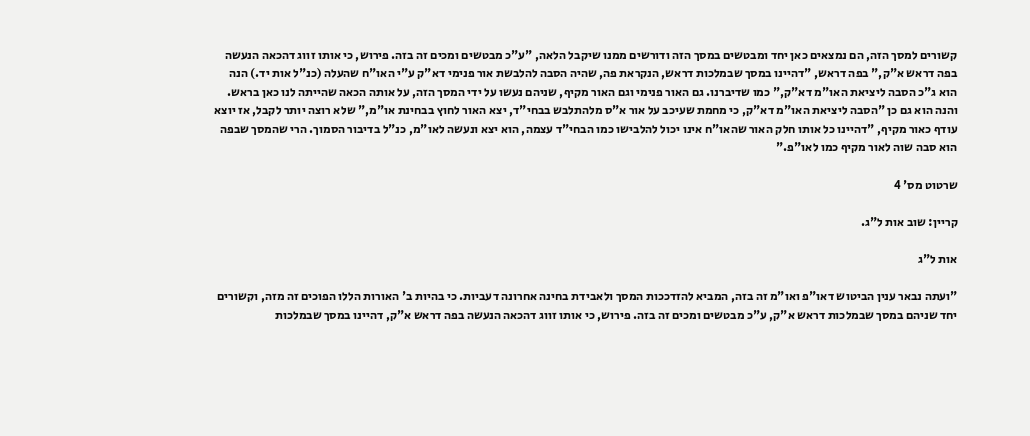קשורים למסך הזה, הם נמצאים כאן יחד ומבטשים במסך הזה ודורשים ממנו שיקבל הלאה, "ע"כ מבטשים ומכים זה בזה. פירוש, כי אותו זווג דהכאה הנעשה בפה דראש א"ק," בפה דראש, "דהיינו במסך שבמלכות דראש, הנקראת פה, שהיה הסבה להלבשת אור פנימי דא"ק ע"י האו"ח שהעלה (כנ"ל אות יד.) הנה הוא ג"כ הסבה ליציאת האו"מ דא"ק," כמו שדיברנו. גם האור פנימי וגם האור מקיף, שניהם נעשו על ידי המסך הזה, על אותה הכאה שהייתה לנו כאן בראש. והנה הוא גם כן "הסבה ליציאת האו"מ דא"ק, כי מחמת שעיכב על אור א"ס מלהתלבש בבחי"ד, יצא האור לחוץ בבחינת או"מ," שלא רוצה יותר לקבל, אז יוצא עודף כאור מקיף, "דהיינו כל אותו חלק האור שהאו"ח אינו יכול להלבישו כמו הבחי"ד עצמה, הוא יצא ונעשה לאו"מ, כנ"ל בדיבור הסמוך. הרי שהמסך שבפה הוא סבה שוה לאור מקיף כמו לאו"פ."

שרטוט מס' 4

קריין: שוב אות ל"ג.

אות ל"ג

"ועתה נבאר ענין הביטוש דאו"פ ואו"מ זה בזה, המביא להזדככות המסך ולאבידת בחינה אחרונה דעביות. כי בהיות ב' האורות הללו הפוכים זה מזה, וקשורים יחד שניהם במסך שבמלכות דראש א"ק, ע"כ מבטשים ומכים זה בזה. פירוש, כי אותו זווג דהכאה הנעשה בפה דראש א"ק, דהיינו במסך שבמלכות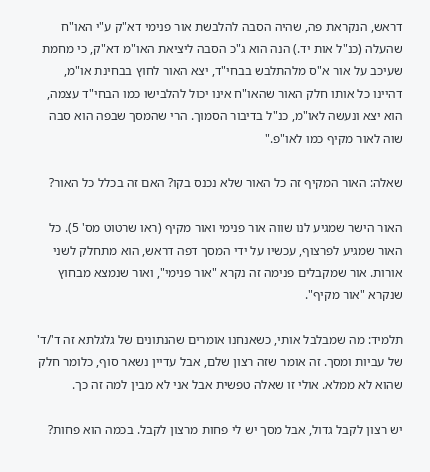דראש, הנקראת פה, שהיה הסבה להלבשת אור פנימי דא"ק ע"י האו"ח שהעלה (כנ"ל אות יד.) הנה הוא ג"כ הסבה ליציאת האו"מ דא"ק, כי מחמת שעיכב על אור א"ס מלהתלבש בבחי"ד, יצא האור לחוץ בבחינת או"מ, דהיינו כל אותו חלק האור שהאו"ח אינו יכול להלבישו כמו הבחי"ד עצמה, הוא יצא ונעשה לאו"מ, כנ"ל בדיבור הסמוך. הרי שהמסך שבפה הוא סבה שוה לאור מקיף כמו לאו"פ."

שאלה: האור המקיף זה כל האור שלא נכנס בקו? האם זה בכלל כל האור?

האור הישר שמגיע לנו שווה אור פנימי ואור מקיף (ראו שרטוט מס' 5). כל האור שמגיע לפרצוף, עכשיו על ידי המסך דפה דראש, הוא מתחלק לשני אורות. אור שמקבלים פנימה זה נקרא "אור פנימי", ואור שנמצא מבחוץ שנקרא "אור מקיף".

תלמיד: מה שמבלבל אותי, כשאנחנו אומרים שהנתונים של גלגלתא זה ד'/ד' של עביות ומסך. זה אומר שזה רצון שלם, אבל עדיין נשאר סוף, כלומר חלק שהוא לא ממלא. אולי זו שאלה טפשית אבל אני לא מבין למה זה כך.

יש רצון לקבל גדול, אבל מסך יש לי פחות מרצון לקבל. בכמה הוא פחות?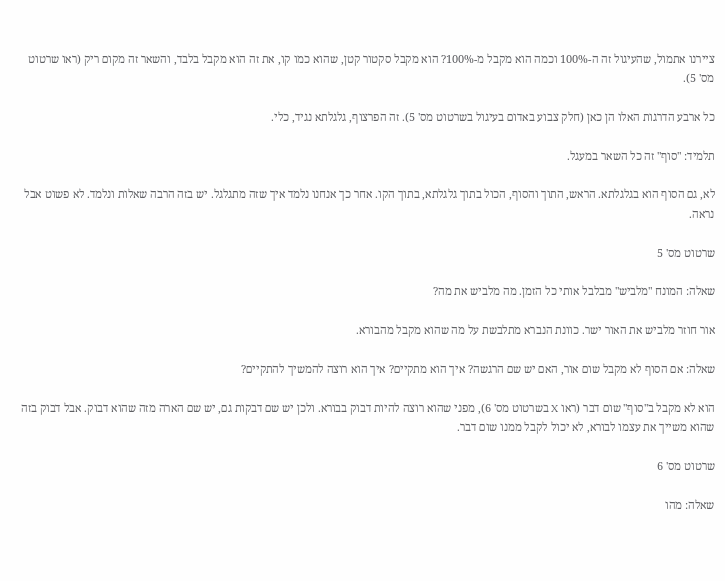ציירנו אתמול, שהעיגול זה ה-100% וכמה הוא מקבל מ-100%? הוא מקבל סקטור קטן, שהוא כמו קו, את זה הוא מקבל בלבד, והשאר זה מקום ריק (ראו שרטוט מס' 5).

כל ארבע הדרגות האלו הן כאן (חלק צבוע באדום בעיגול בשרטוט מס' 5). זה הפרצוף, גלגלתא נגיד, כלי.

תלמיד: "סוף" זה כל השאר במעגל.

לא, גם הסוף הוא בגלגלתא. הראש, התוך והסוף, הכול בתוך גלגלתא, בתוך הקו. אחר כך אנחנו נלמד איך שזה מתגלגל. יש בזה הרבה שאלות ונלמד. לא פשוט אבל נראה.

שרטוט מס' 5

שאלה: המונח "מלביש" מבלבל אותי כל הזמן. מה מלביש את מה?

אור חוזר מלביש את האור ישר. כוונת הנברא מתלבשת על מה שהוא מקבל מהבורא.

שאלה: אם הסוף לא מקבל שום אור, האם יש שם הרגשה? איך הוא מתקיים? איך הוא רוצה להמשיך להתקיים?

הוא לא מקבל ב"סוף" שום דבר (ראו X בשרטוט מס' 6), מפני שהוא רוצה להיות דבוק בבורא. ולכן יש שם דבקות גם, יש שם הארה מזה שהוא דבוק. אבל דבוק בזה שהוא משייך את עצמו לבורא, לא יכול לקבל ממנו שום דבר.

שרטוט מס' 6

שאלה: מהו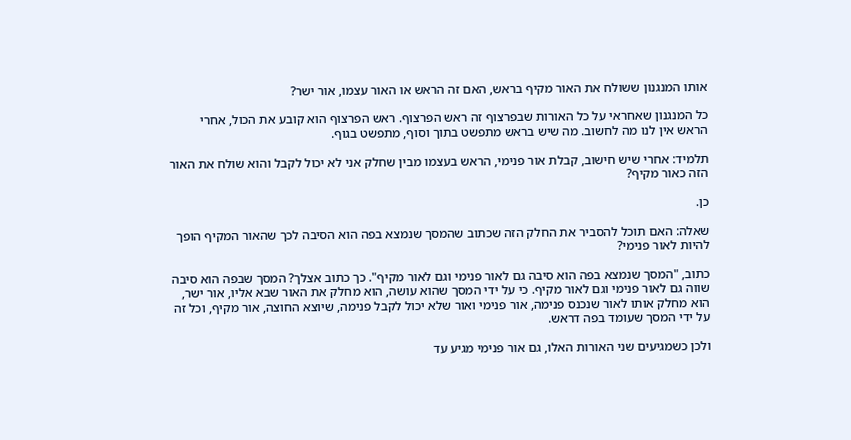אותו המנגנון ששולח את האור מקיף בראש, האם זה הראש או האור עצמו, אור ישר?

כל המנגנון שאחראי על כל האורות שבפרצוף זה ראש הפרצוף. ראש הפרצוף הוא קובע את הכול, אחרי הראש אין לנו מה לחשוב. מה שיש בראש מתפשט בתוך וסוף, מתפשט בגוף.

תלמיד: אחרי שיש חישוב, קבלת אור פנימי, הראש בעצמו מבין שחלק אני לא יכול לקבל והוא שולח את האור הזה כאור מקיף?

כן.

שאלה: האם תוכל להסביר את החלק הזה שכתוב שהמסך שנמצא בפה הוא הסיבה לכך שהאור המקיף הופך להיות לאור פנימי?

כתוב, "המסך שנמצא בפה הוא סיבה גם לאור פנימי וגם לאור מקיף". כך כתוב אצלך? המסך שבפה הוא סיבה שווה גם לאור פנימי וגם לאור מקיף. כי על ידי המסך שהוא עושה, הוא מחלק את האור שבא אליו, אור ישר, הוא מחלק אותו לאור שנכנס פנימה, אור פנימי ואור שלא יכול לקבל פנימה, שיוצא החוצה, אור מקיף, וכל זה על ידי המסך שעומד בפה דראש.

ולכן כשמגיעים שני האורות האלו, גם אור פנימי מגיע עד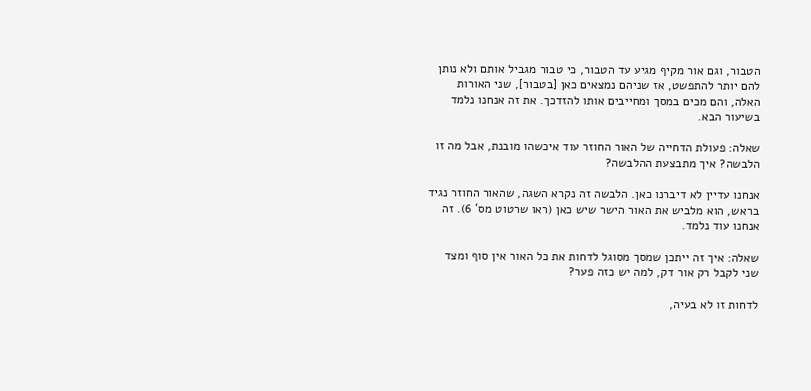הטבור, וגם אור מקיף מגיע עד הטבור, כי טבור מגביל אותם ולא נותן להם יותר להתפשט, אז שניהם נמצאים כאן [בטבור], שני האורות האלה, והם מכים במסך ומחייבים אותו להזדכך. את זה אנחנו נלמד בשיעור הבא.

שאלה: פעולת הדחייה של האור החוזר עוד איכשהו מובנת, אבל מה זו הלבשה? איך מתבצעת ההלבשה?

אנחנו עדיין לא דיברנו כאן. הלבשה זה נקרא השגה, שהאור החוזר נגיד בראש, הוא מלביש את האור הישר שיש כאן (ראו שרטוט מס' 6). זה אנחנו עוד נלמד.

שאלה: איך זה ייתכן שמסך מסוגל לדחות את כל האור אין סוף ומצד שני לקבל רק אור דק, למה יש כזה פער?

לדחות זו לא בעיה,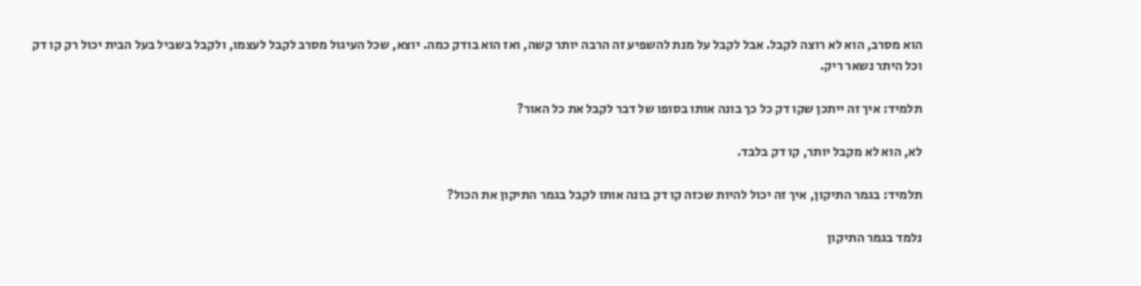הוא מסרב, הוא לא רוצה לקבל. אבל לקבל על מנת להשפיע זה הרבה יותר קשה, ואז הוא בודק כמה. יוצא, שכל העיגול מסרב לקבל לעצמו, ולקבל בשביל בעל הבית יכול רק קו דק וכל היתר נשאר ריק.

תלמיד: איך זה ייתכן שקו דק כל כך בונה אותו בסופו של דבר לקבל את כל האור?

לא, הוא לא מקבל יותר, קו דק בלבד.

תלמיד: בגמר התיקון, איך זה יכול להיות שכזה קו דק בונה אותו לקבל בגמר התיקון את הכול?

נלמד בגמר התיקון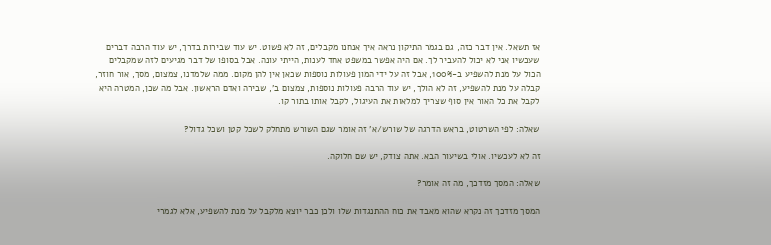אז תשאל. אין דבר כזה, גם בגמר התיקון נראה איך אנחנו מקבלים, זה לא פשוט. יש עוד שבירות בדרך, יש עוד הרבה דברים שעכשיו אני לא יכול להעביר לך. אם היה אפשר במשפט אחד לענות, הייתי עונה. אבל בסופו של דבר מגיעים לזה שמקבלים הכול על מנת להשפיע ב-100%, אבל זה על ידי המון פעולות נוספות שכאן אין להן מקום. ממה שלמדנו, צמצום, מסך, אור חוזר, קבלה על מנת להשפיע, זה לא הולך, יש עוד הרבה פעולות נוספות, צמצום ב', שבירה ואדם הראשון. אבל מה שכן, המטרה היא לקבל את כל האור אין סוף שצריך למלאות את העיגול, לקבל אותו בתור קו.

שאלה: לפי השרטוט, בראש הדרגה של שורש/א' זה אומר שגם השורש מתחלק לשכל קטן ושכל גדול?

זה לא לעכשיו. אולי בשיעור הבא. אתה צודק, יש שם חלוקה.

שאלה: המסך מזדכך, מה זה אומר?

המסך מזדכך זה נקרא שהוא מאבד את כוח ההתנגדות שלו ולכן כבר יוצא מלקבל על מנת להשפיע, אלא לגמרי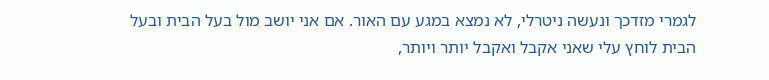לגמרי מזדכך ונעשה ניטרלי, לא נמצא במגע עם האור. אם אני יושב מול בעל הבית ובעל הבית לוחץ עלי שאני אקבל ואקבל יותר ויותר,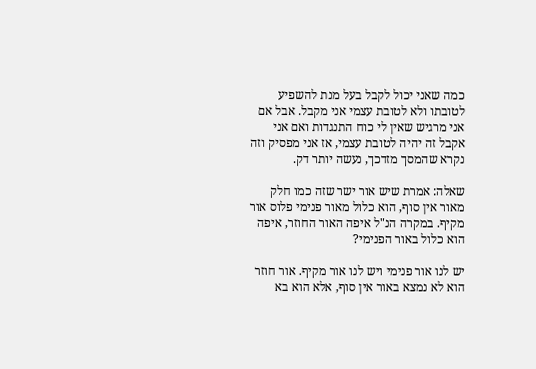כמה שאני יכול לקבל בעל מנת להשפיע לטובתו ולא לטובת עצמי אני מקבל. אבל אם אני מרגיש שאין לי כוח התנגדות ואם אני אקבל זה יהיה לטובת עצמי, אז אני מפסיק וזה נקרא שהמסך מזדכך, נעשה יותר דק.

שאלה: אמרת שיש אור ישר שזה כמו חלק מאור אין סוף, הוא כלול מאור פנימי פלוס אור מקיף. במקרה הנ"ל איפה האור החוזר, איפה הוא כלול באור הפנימי?

יש לנו אור פנימי ויש לנו אור מקיף. אור חוזר הוא לא נמצא באור אין סוף, אלא הוא בא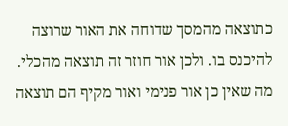כתוצאה מהמסך שדוחה את האור שרוצה להיכנס בו. ולכן אור חוזר זה תוצאה מהכלי. מה שאין כן אור פנימי ואור מקיף הם תוצאה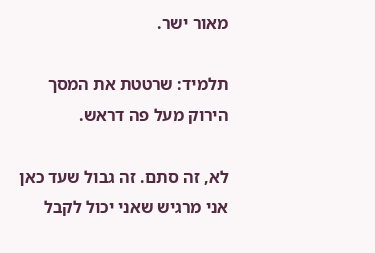מאור ישר.

תלמיד: שרטטת את המסך הירוק מעל פה דראש.

לא, זה סתם. זה גבול שעד כאן אני מרגיש שאני יכול לקבל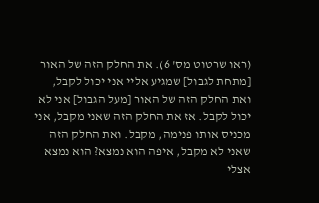(ראו שרטוט מס' 6). את החלק הזה של האור [מתחת לגבול] שמגיע אליי אני יכול לקבל, ואת החלק הזה של האור [מעל הגבול] אני לא יכול לקבל. אז את החלק הזה שאני מקבל, אני מכניס אותו פנימה, מקבל. ואת החלק הזה שאני לא מקבל, איפה הוא נמצא? הוא נמצא אצלי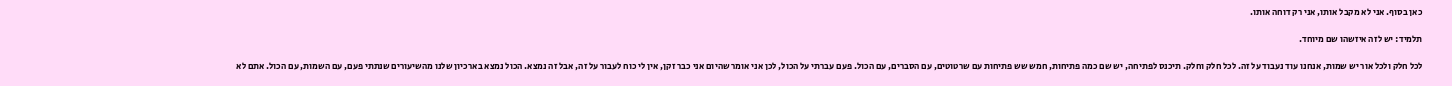כאן בסוף. אני לא מקבל אותו, אני רק דוחה אותו.

תלמיד: יש לזה איזשהו שם מיוחד.

לכל חלק ולכל אור יש שמות, אנחנו עוד נעבוד על זה. לכל חלק וחלק. תיכנס לפתיחה, יש שם כמה פתיחות, חמש שש פתיחות עם שרטוטים, עם הסברים, עם הכול. פעם עברתי על הכול, לכן אני אומר שהיום אני כבר זקן, אין לי כוח לעבור על זה, אבל זה נמצא. הכול נמצא בארכיון שלנו מהשיעורים שנתתי פעם, עם השמות, עם הכול. אתם לא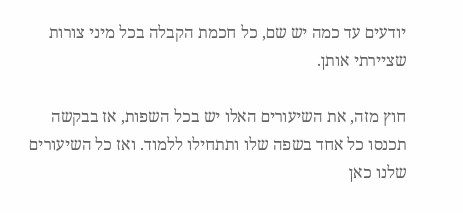יודעים עד כמה יש שם, כל חכמת הקבלה בכל מיני צורות שציירתי אותן.

חוץ מזה, את השיעורים האלו יש בכל השפות, אז בבקשה תכנסו כל אחד בשפה שלו ותתחילו ללמוד. ואז כל השיעורים שלנו כאן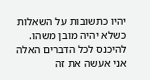יהיו כתשובות על השאלות כשלא יהיה מובן משהו. להיכנס לכל הדברים האלה אני אעשה את זה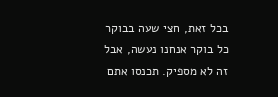בכל זאת, חצי שעה בבוקר כל בוקר אנחנו נעשה, אבל זה לא מספיק. תכנסו אתם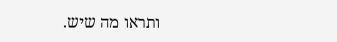ותראו מה שיש.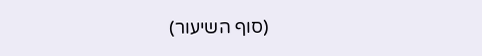(סוף השיעור)